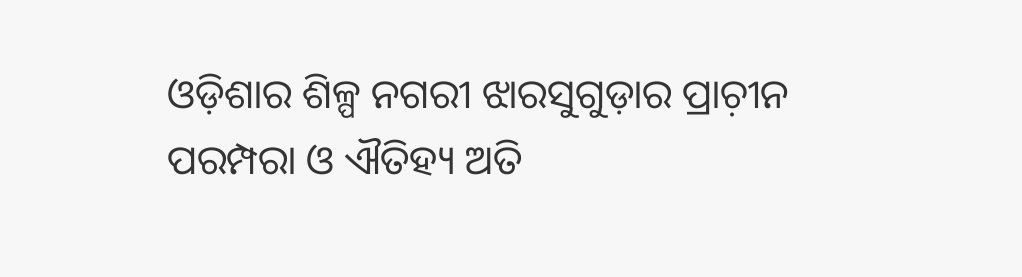ଓଡ଼ିଶାର ଶିଳ୍ପ ନଗରୀ ଝାରସୁଗୁଡ଼ାର ପ୍ରାଚ଼ୀନ ପରମ୍ପରା ଓ ଐତିହ୍ୟ ଅତି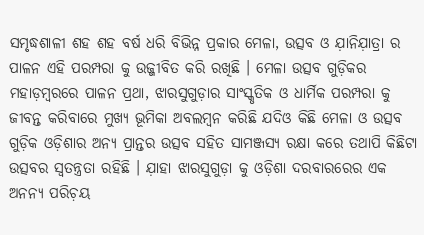ସମୃଦ୍ଧଶାଳୀ ଶହ ଶହ ବର୍ଷ ଧରି ବିଭିନ୍ନ ପ୍ରକାର ମେଳା, ଉତ୍ସବ ଓ ଯ଼ାନିଯ଼ାତ୍ରା ର ପାଳନ ଏହି ପରମ୍ପରା କୁ ଉଜ୍ଜୀବିତ କରି ରଖିଛି । ମେଳା ଉତ୍ସବ ଗୁଡ଼ିକର ମହାଡ଼ମ୍ବରରେ ପାଳନ ପ୍ରଥା, ଝାରସୁଗୁଡ଼ାର ସାଂସ୍କୃତିକ ଓ ଧାର୍ମିକ ପରମ୍ପରା କୁ ଜୀବନ୍ତ କରିବାରେ ମୁଖ୍ୟ ଭୂମିକା ଅବଲମ୍ୱନ କରିଛି ଯଦିଓ କିଛି ମେଳା ଓ ଉତ୍ସବ ଗୁଡ଼ିକ ଓଡ଼ିଶାର ଅନ୍ୟ ପ୍ରାନ୍ତର ଉତ୍ସବ ସହିତ ସାମଞ୍ଜସ୍ୟ ରକ୍ଷା କରେ ତଥାପି କିଛିଟା ଉତ୍ସବର ସ୍ୱତନ୍ତ୍ରତା ରହିଛି । ଯ଼ାହା ଝାରସୁଗୁଡ଼ା କୁ ଓଡ଼ିଶା ଦରବାରରେର ଏକ ଅନନ୍ୟ ପରିଚ଼ୟ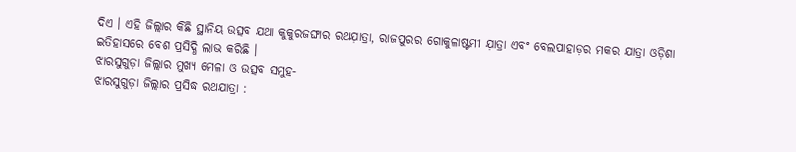ଦିଏ । ଏହି ଜିଲ୍ଲାର କିଛି ସ୍ଥାନିୟ ଉତ୍ସବ ଯଥା କୁକୁରଜଙ୍ଘାର ରଥଯ଼ାତ୍ରା, ରାଜପୁରର ଗୋକୁଳାଷ୍ଟମୀ ଯ଼ାତ୍ରା ଏବଂ ବେଲପାହାଡ଼ର ମକର ଯାତ୍ରା ଓଡ଼ିଶା ଇତିହାସରେ ବେଶ ପ୍ରସିଦ୍ଧି ଲାଭ କରିଛି ।
ଝାରସୁଗୁଡ଼ା ଜିଲ୍ଲାର ମୁଖ୍ୟ ମେଳା ଓ ଉତ୍ସବ ସମୁହ-
ଝାରସୁଗୁଡ଼ା ଜିଲ୍ଲାର ପ୍ରସିଦ୍ଧ ରଥଯାତ୍ରା :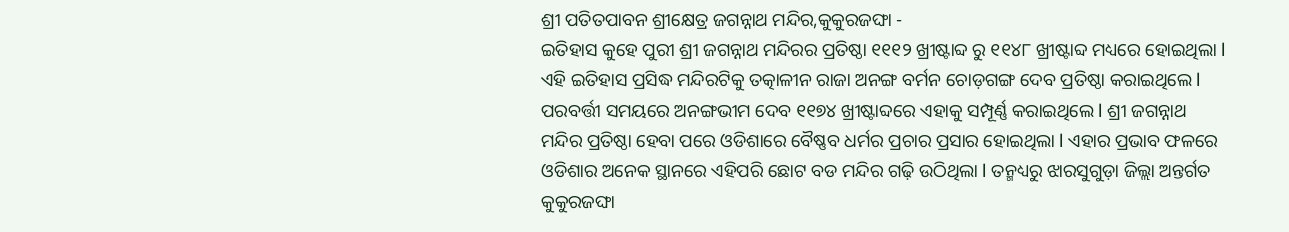ଶ୍ରୀ ପତିତପାବନ ଶ୍ରୀକ୍ଷେତ୍ର ଜଗନ୍ନାଥ ମନ୍ଦିର,କୁକୁରଜଙ୍ଘା -
ଇତିହାସ କୁହେ ପୁରୀ ଶ୍ରୀ ଜଗନ୍ନାଥ ମନ୍ଦିରର ପ୍ରତିଷ୍ଠା ୧୧୧୨ ଖ୍ରୀଷ୍ଟାବ୍ଦ ରୁ ୧୧୪୮ ଖ୍ରୀଷ୍ଟାବ୍ଦ ମଧ୍ୟରେ ହୋଇଥିଲା l ଏହି ଇତିହାସ ପ୍ରସିଦ୍ଧ ମନ୍ଦିରଟିକୁ ତତ୍କାଳୀନ ରାଜା ଅନଙ୍ଗ ବର୍ମନ ଚୋଡ଼ଗଙ୍ଗ ଦେବ ପ୍ରତିଷ୍ଠା କରାଇଥିଲେ l ପରବର୍ତ୍ତୀ ସମୟରେ ଅନଙ୍ଗଭୀମ ଦେବ ୧୧୭୪ ଖ୍ରୀଷ୍ଟାବ୍ଦରେ ଏହାକୁ ସମ୍ପୂର୍ଣ୍ଣ କରାଇଥିଲେ l ଶ୍ରୀ ଜଗନ୍ନାଥ ମନ୍ଦିର ପ୍ରତିଷ୍ଠା ହେବା ପରେ ଓଡିଶାରେ ବୈଷ୍ଣବ ଧର୍ମର ପ୍ରଚାର ପ୍ରସାର ହୋଇଥିଲା l ଏହାର ପ୍ରଭାବ ଫଳରେ ଓଡିଶାର ଅନେକ ସ୍ଥାନରେ ଏହିପରି ଛୋଟ ବଡ ମନ୍ଦିର ଗଢ଼ି ଉଠିଥିଲା l ତନ୍ମଧ୍ୟରୁ ଝାରସୁଗୁଡ଼ା ଜିଲ୍ଲା ଅନ୍ତର୍ଗତ କୁକୁରଜଙ୍ଘା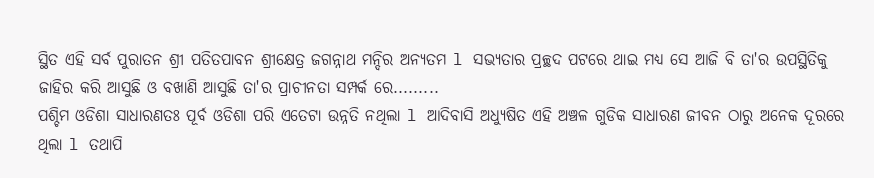ସ୍ଥିତ ଏହି ସର୍ବ ପୁରାତନ ଶ୍ରୀ ପତିତପାବନ ଶ୍ରୀକ୍ଷେତ୍ର ଜଗନ୍ନାଥ ମନ୍ଦିର ଅନ୍ୟତମ l ସଭ୍ୟତାର ପ୍ରଚ୍ଛଦ ପଟରେ ଥାଇ ମଧ୍ୟ ସେ ଆଜି ବି ତା'ର ଉପସ୍ଥିତିକୁ ଜାହିର କରି ଆସୁଛି ଓ ବଖାଣି ଆସୁଛି ତା'ର ପ୍ରାଚୀନତା ସମ୍ପର୍କ ରେ.........
ପଶ୍ଚିମ ଓଡିଶା ସାଧାରଣତଃ ପୂର୍ବ ଓଡିଶା ପରି ଏତେଟା ଉନ୍ନତି ନଥିଲା l ଆଦିବାସି ଅଧ୍ୟୁଷିତ ଏହି ଅଞ୍ଚଳ ଗୁଡିକ ସାଧାରଣ ଜୀବନ ଠାରୁ ଅନେକ ଦୂରରେ ଥିଲା l ତଥାପି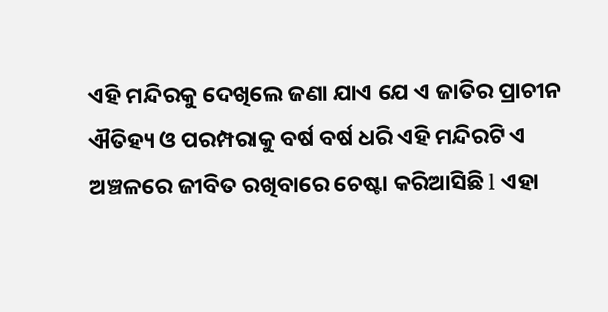ଏହି ମନ୍ଦିରକୁ ଦେଖିଲେ ଜଣା ଯାଏ ଯେ ଏ ଜାତିର ପ୍ରାଚୀନ ଐତିହ୍ୟ ଓ ପରମ୍ପରାକୁ ବର୍ଷ ବର୍ଷ ଧରି ଏହି ମନ୍ଦିରଟି ଏ ଅଞ୍ଚଳରେ ଜୀବିତ ରଖିବାରେ ଚେଷ୍ଟା କରିଆସିଛି l ଏହା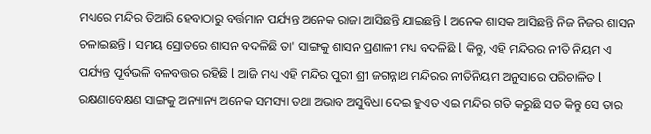ମଧ୍ୟରେ ମନ୍ଦିର ତିଆରି ହେବାଠାରୁ ବର୍ତ୍ତମାନ ପର୍ଯ୍ୟନ୍ତ ଅନେକ ରାଜା ଆସିଛନ୍ତି ଯାଇଛନ୍ତି l ଅନେକ ଶାସକ ଆସିଛନ୍ତି ନିଜ ନିଜର ଶାସନ ଚଳାଇଛନ୍ତି । ସମୟ ସ୍ରୋତରେ ଶାସନ ବଦଳିଛି ତା' ସାଙ୍ଗକୁ ଶାସନ ପ୍ରଣାଳୀ ମଧ୍ୟ ବଦଳିଛି l କିନ୍ତୁ, ଏହି ମନ୍ଦିରର ନୀତି ନିୟମ ଏ ପର୍ଯ୍ୟନ୍ତ ପୂର୍ବଭଳି ବଳବତ୍ତର ରହିଛି l ଆଜି ମଧ୍ୟ ଏହି ମନ୍ଦିର ପୁରୀ ଶ୍ରୀ ଜଗନ୍ନାଥ ମନ୍ଦିରର ନୀତିନିୟମ ଅନୁସାରେ ପରିଚାଳିତ l ରକ୍ଷଣାବେକ୍ଷଣ ସାଙ୍ଗକୁ ଅନ୍ୟାନ୍ୟ ଅନେକ ସମସ୍ୟା ତଥା ଅଭାବ ଅସୁବିଧା ଦେଇ ହୁଏତ ଏଇ ମନ୍ଦିର ଗତି କରୁଛି ସତ କିନ୍ତୁ ସେ ତାର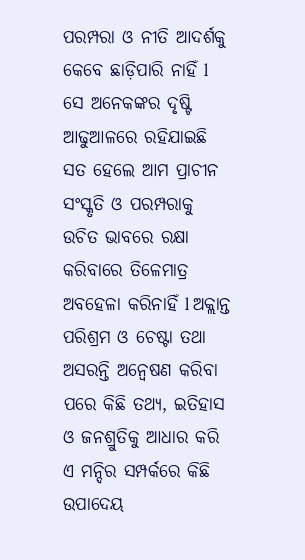ପରମ୍ପରା ଓ ନୀତି ଆଦର୍ଶକୁ କେବେ ଛାଡ଼ିପାରି ନାହିଁ l ସେ ଅନେକଙ୍କର ଦୃଷ୍ଟି ଆଢୁଆଳରେ ରହିଯାଇଛି ସତ ହେଲେ ଆମ ପ୍ରାଚୀନ ସଂସ୍କୃତି ଓ ପରମ୍ପରାକୁ ଉଚିତ ଭାବରେ ରକ୍ଷା କରିବାରେ ତିଳେମାତ୍ର ଅବହେଳା କରିନାହିଁ l ଅକ୍ଲାନ୍ତ ପରିଶ୍ରମ ଓ ଚେଷ୍ଟା ତଥା ଅସରନ୍ତି ଅନ୍ୱେଷଣ କରିବା ପରେ କିଛି ତଥ୍ୟ, ଇତିହାସ ଓ ଜନଶ୍ରୁତିକୁ ଆଧାର କରି ଏ ମନ୍ଦିର ସମ୍ପର୍କରେ କିଛି ଉପାଦେୟ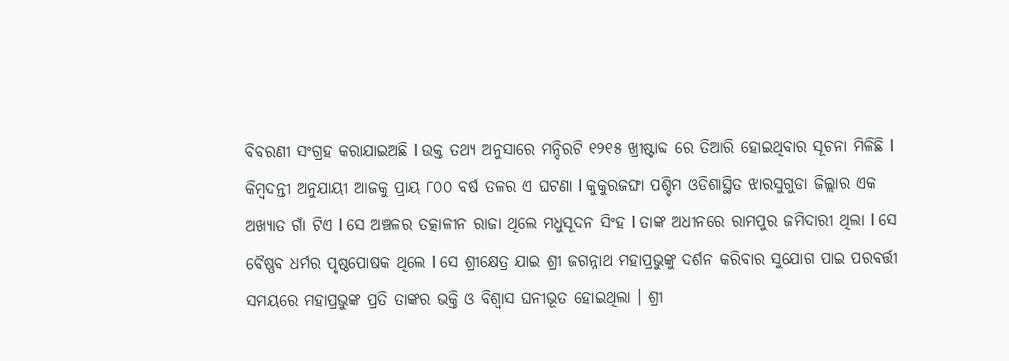ବିବରଣୀ ସଂଗ୍ରହ କରାଯାଇଅଛି l ଉକ୍ତ ତଥ୍ୟ ଅନୁସାରେ ମନ୍ଦିରଟି ୧୨୧୫ ଖ୍ରୀଷ୍ଟାବ୍ଦ ରେ ତିଆରି ହୋଇଥିବାର ସୂଚନା ମିଳିଛି l
କିମ୍ବଦନ୍ତୀ ଅନୁଯାୟୀ ଆଜକୁ ପ୍ରାୟ ୮୦୦ ବର୍ଷ ତଳର ଏ ଘଟଣା l କୁକୁରଜଙ୍ଘା ପଶ୍ଚିମ ଓଡିଶାସ୍ଥିତ ଝାରସୁଗୁଡା ଜିଲ୍ଲାର ଏକ ଅଖ୍ୟାତ ଗାଁ ଟିଏ l ସେ ଅଞ୍ଚଳର ତତ୍କାଳୀନ ରାଜା ଥିଲେ ମଧୁସୂଦନ ସିଂହ l ତାଙ୍କ ଅଧୀନରେ ରାମପୁର ଜମିଦାରୀ ଥିଲା l ସେ ବୈଷ୍ଣବ ଧର୍ମର ପୃଷ୍ଠପୋଷକ ଥିଲେ l ସେ ଶ୍ରୀକ୍ଷେତ୍ର ଯାଇ ଶ୍ରୀ ଜଗନ୍ନାଥ ମହାପ୍ରଭୁଙ୍କୁ ଦର୍ଶନ କରିବାର ସୁଯୋଗ ପାଇ ପରବର୍ତ୍ତୀ ସମୟରେ ମହାପ୍ରଭୁଙ୍କ ପ୍ରତି ତାଙ୍କର ଭକ୍ତି ଓ ବିଶ୍ୱାସ ଘନୀଭୂତ ହୋଇଥିଲା । ଶ୍ରୀ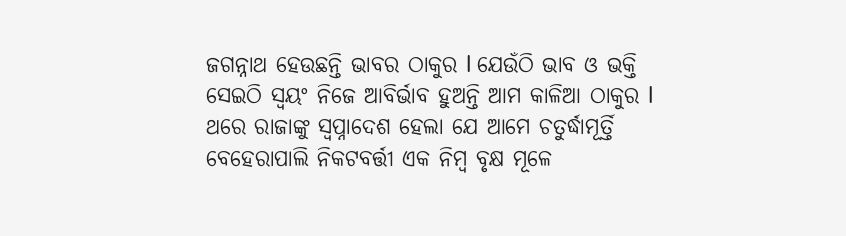ଜଗନ୍ନାଥ ହେଉଛନ୍ତି ଭାବର ଠାକୁର l ଯେଉଁଠି ଭାବ ଓ ଭକ୍ତି ସେଇଠି ସ୍ୱୟଂ ନିଜେ ଆବିର୍ଭାବ ହୁଅନ୍ତି ଆମ କାଳିଆ ଠାକୁର l ଥରେ ରାଜାଙ୍କୁ ସ୍ୱପ୍ନାଦେଶ ହେଲା ଯେ ଆମେ ଚତୁର୍ଦ୍ଧାମୂର୍ତ୍ତି ବେହେରାପାଲି ନିକଟବର୍ତ୍ତୀ ଏକ ନିମ୍ବ ବୃକ୍ଷ ମୂଳେ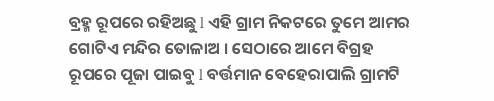ବ୍ରହ୍ମ ରୂପରେ ରହିଅଛୁ l ଏହି ଗ୍ରାମ ନିକଟରେ ତୁମେ ଆମର ଗୋଟିଏ ମନ୍ଦିର ତୋଳାଅ । ସେଠାରେ ଆମେ ବିଗ୍ରହ ରୂପରେ ପୂଜା ପାଇବୁ l ବର୍ତ୍ତମାନ ବେହେରାପାଲି ଗ୍ରାମଟି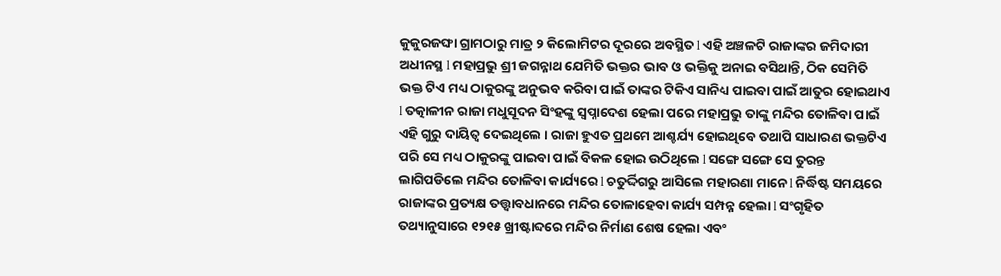କୁକୁରଜଙ୍ଘା ଗ୍ରାମଠାରୁ ମାତ୍ର ୨ କିଲୋମିଟର ଦୂରରେ ଅବସ୍ଥିତ l ଏହି ଅଞ୍ଚଳଟି ରାଜାଙ୍କର ଜମିଦାରୀ ଅଧୀନସ୍ଥ l ମହାପ୍ରଭୁ ଶ୍ରୀ ଜଗନ୍ନାଥ ଯେମିତି ଭକ୍ତର ଭାବ ଓ ଭକ୍ତିକୁ ଅନାଇ ବସିଥାନ୍ତି, ଠିକ ସେମିତି ଭକ୍ତ ଟିଏ ମଧ୍ୟ ଠାକୁରଙ୍କୁ ଅନୁଭବ କରିବା ପାଇଁ ତାଙ୍କର ଟିକିଏ ସାନିଧ୍ୟ ପାଇବା ପାଇଁ ଆତୁର ହୋଇଥାଏ l ତତ୍କାଳୀନ ରାଜା ମଧୁସୂଦନ ସିଂହଙ୍କୁ ସ୍ଵପ୍ନାଦେଶ ହେଲା ପରେ ମହାପ୍ରଭୁ ତାଙ୍କୁ ମନ୍ଦିର ତୋଳିବା ପାଇଁ ଏହି ଗୁରୁ ଦାୟିତ୍ଵ ଦେଇଥିଲେ । ରାଜା ହୁଏତ ପ୍ରଥମେ ଆଶ୍ଚର୍ଯ୍ୟ ହୋଇଥିବେ ତଥାପି ସାଧାରଣ ଭକ୍ତଟିଏ ପରି ସେ ମଧ୍ୟ ଠାକୁରଙ୍କୁ ପାଇବା ପାଇଁ ବିକଳ ହୋଇ ଉଠିଥିଲେ l ସଙ୍ଗେ ସଙ୍ଗେ ସେ ତୁରନ୍ତ ଲାଗିପଡିଲେ ମନ୍ଦିର ତୋଳିବା କାର୍ଯ୍ୟରେ l ଚତୁର୍ଦ୍ଦିଗରୁ ଆସିଲେ ମହାରଣା ମାନେ l ନିର୍ଦ୍ଧିଷ୍ଟ ସମୟରେ ରାଜାଙ୍କର ପ୍ରତ୍ୟକ୍ଷ ତତ୍ତ୍ଵାବଧାନରେ ମନ୍ଦିର ତୋଳାହେବା କାର୍ଯ୍ୟ ସମ୍ପନ୍ନ ହେଲା l ସଂଗୃହିତ ତଥ୍ୟାନୁସାରେ ୧୨୧୫ ଖ୍ରୀଷ୍ଟାବ୍ଦରେ ମନ୍ଦିର ନିର୍ମାଣ ଶେଷ ହେଲା ଏବଂ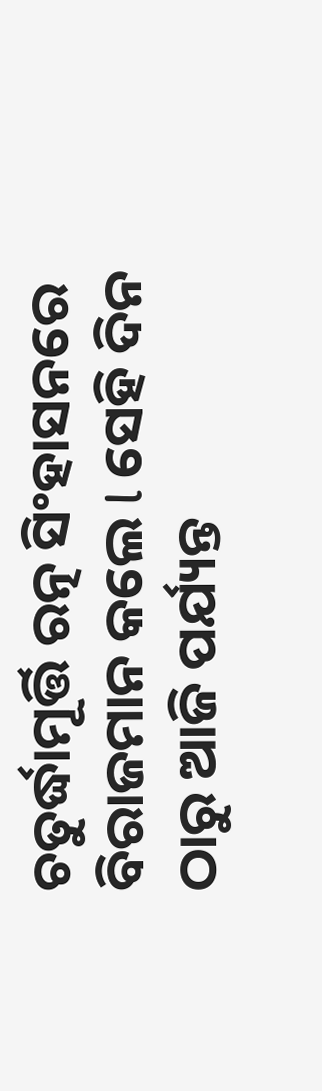ଚତୁର୍ଦ୍ଧାମୂର୍ତ୍ତି ରତ୍ନ ସିଂହାସନରେ ବିରାଜମାନ କଲେ l ସେହି ଦିନ ଠାରୁ ଆଜି ପର୍ଯ୍ୟନ୍ତ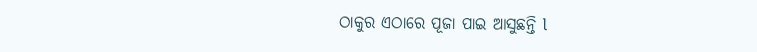ଠାକୁର ଏଠାରେ ପୂଜା ପାଇ ଆସୁଛନ୍ତି l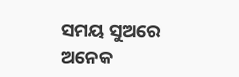ସମୟ ସୁଅରେ ଅନେକ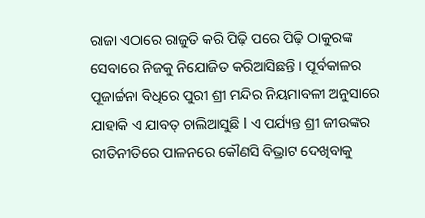ରାଜା ଏଠାରେ ରାଜୁତି କରି ପିଢ଼ି ପରେ ପିଢ଼ି ଠାକୁରଙ୍କ ସେବାରେ ନିଜକୁ ନିଯୋଜିତ କରିଆସିଛନ୍ତି । ପୂର୍ବକାଳର ପୂଜାର୍ଚ୍ଚନା ବିଧିରେ ପୁରୀ ଶ୍ରୀ ମନ୍ଦିର ନିୟମାବଳୀ ଅନୁସାରେ ଯାହାକି ଏ ଯାବତ୍ ଚାଲିଆସୁଛି l ଏ ପର୍ଯ୍ୟନ୍ତ ଶ୍ରୀ ଜୀଉଙ୍କର ରୀତିନୀତିରେ ପାଳନରେ କୌଣସି ବିଭ୍ରାଟ ଦେଖିବାକୁ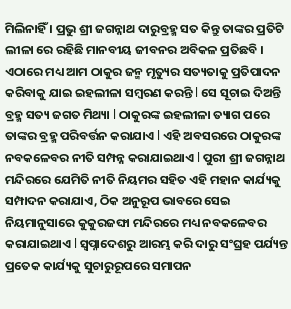ମିଲିନାହିଁ । ପ୍ରଭୁ ଶ୍ରୀ ଜଗନ୍ନାଥ ଦାରୁବ୍ରହ୍ମ ସତ କିନ୍ତୁ ତାଙ୍କର ପ୍ରତିଟି ଲୀଳା ରେ ରହିଛି ମାନବୀୟ ଜୀବନର ଅବିକଳ ପ୍ରତିଛବି । ଏଠାରେ ମଧ୍ୟ ଆମ ଠାକୁର ଜନ୍ମ ମୃତ୍ୟୁର ସତ୍ୟତାକୁ ପ୍ରତିପାଦନ କରିବାକୁ ଯାଇ ଇହଲୀଳା ସମ୍ବରଣ କରନ୍ତି l ସେ ସୂଚାଇ ଦିଅନ୍ତି ବ୍ରହ୍ମ ସତ୍ୟ ଜଗତ ମିଥ୍ୟା l ଠାକୁରଙ୍କ ଇହଲୀଳା ତ୍ୟାଗ ପରେ ତାଙ୍କର ବ୍ରହ୍ମ ପରିବର୍ତ୍ତନ କରାଯାଏ l ଏହି ଅବସରରେ ଠାକୁରଙ୍କ ନବକଳେବର ନୀତି ସମ୍ପନ୍ନ କରାଯାଇଥାଏ l ପୁରୀ ଶ୍ରୀ ଜଗନ୍ନାଥ ମନ୍ଦିରରେ ଯେମିତି ନୀତି ନିୟମର ସହିତ ଏହି ମହାନ କାର୍ଯ୍ୟକୁ ସମ୍ପାଦନ କରାଯାଏ, ଠିକ ଅନୁରୂପ ଭାବରେ ସେଇ ନିୟମାନୁସାରେ କୁକୁରଜଙ୍ଘା ମନ୍ଦିରରେ ମଧ୍ୟ ନବକଳେବର କରାଯାଇଥାଏ l ସ୍ୱପ୍ନାଦେଶରୁ ଆରମ୍ଭ କରି ଦାରୁ ସଂଘ୍ରହ ପର୍ଯ୍ୟନ୍ତ ପ୍ରତେକ କାର୍ଯ୍ୟକୁ ସୁଚାରୁରୂପରେ ସମାପନ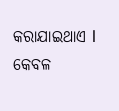କରାଯାଇଥାଏ l କେବଳ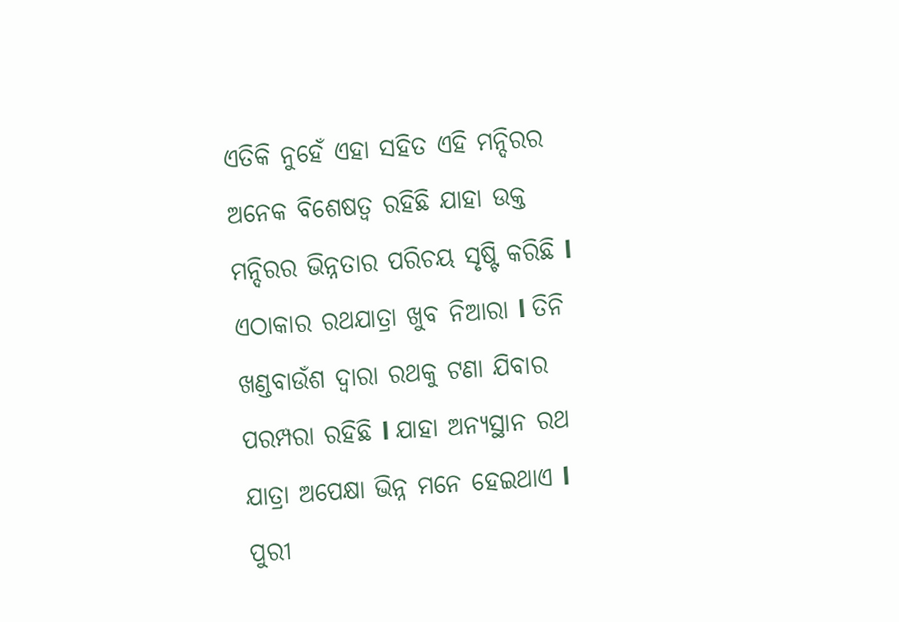ଏତିକି ନୁହେଁ ଏହା ସହିତ ଏହି ମନ୍ଦିରର ଅନେକ ବିଶେଷତ୍ୱ ରହିଛି ଯାହା ଉକ୍ତ ମନ୍ଦିରର ଭିନ୍ନତାର ପରିଚୟ ସୃଷ୍ଟି କରିଛି l ଏଠାକାର ରଥଯାତ୍ରା ଖୁବ ନିଆରା l ତିନି ଖଣ୍ଡବାଉଁଶ ଦ୍ୱାରା ରଥକୁ ଟଣା ଯିବାର ପରମ୍ପରା ରହିଛି l ଯାହା ଅନ୍ୟସ୍ଥାନ ରଥ ଯାତ୍ରା ଅପେକ୍ଷା ଭିନ୍ନ ମନେ ହେଇଥାଏ l ପୁରୀ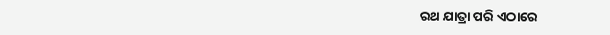ରଥ ଯାତ୍ରା ପରି ଏଠାରେ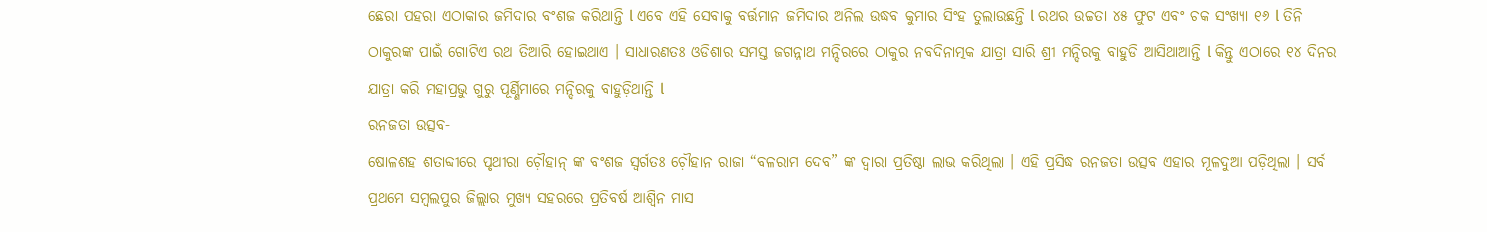ଛେରା ପହରା ଏଠାକାର ଜମିଦାର ବଂଶଜ କରିଥାନ୍ତି l ଏବେ ଏହି ସେବାକୁ ବର୍ତ୍ତମାନ ଜମିଦାର ଅନିଲ ଉଦ୍ଧବ କୁମାର ସିଂହ ତୁଲାଉଛନ୍ତି l ରଥର ଉଚ୍ଚତା ୪୫ ଫୁଟ ଏବଂ ଚକ ସଂଖ୍ୟା ୧୬ l ତିନି ଠାକୁରଙ୍କ ପାଇଁ ଗୋଟିଏ ରଥ ତିଆରି ହୋଇଥାଏ । ସାଧାରଣତଃ ଓଡିଶାର ସମସ୍ତ ଜଗନ୍ନାଥ ମନ୍ଦିରରେ ଠାକୁର ନବଦିନାତ୍ମକ ଯାତ୍ରା ସାରି ଶ୍ରୀ ମନ୍ଦିରକୁ ବାହୁଡି ଆସିଥାଆନ୍ତି l କିନ୍ତୁ ଏଠାରେ ୧୪ ଦିନର ଯାତ୍ରା କରି ମହାପ୍ରଭୁ ଗୁରୁ ପୂର୍ଣ୍ଣିମାରେ ମନ୍ଦିରକୁ ବାହୁଡ଼ିଥାନ୍ତି l
ରନଜତା ଉତ୍ସବ-
ଷୋଳଶହ ଶତାବ୍ଦୀରେ ପୃଥୀରା ଚ଼ୌହାନ୍ ଙ୍କ ବଂଶଜ ସ୍ୱର୍ଗତଃ ଚ଼ୌହାନ ରାଜା “ବଳରାମ ଦେବ” ଙ୍କ ଦ୍ୱାରା ପ୍ରତିଷ୍ଠା ଲାଭ କରିଥିଲା । ଏହି ପ୍ରସିଦ୍ଧ ରନଜତା ଉତ୍ସବ ଏହାର ମୂଳଦୁଆ ପଡ଼ିଥିଲା । ସର୍ବ ପ୍ରଥମେ ସମ୍ବଲପୁର ଜିଲ୍ଲାର ମୁଖ୍ୟ ସହରରେ ପ୍ରତିବର୍ଷ ଆଶ୍ୱିନ ମାସ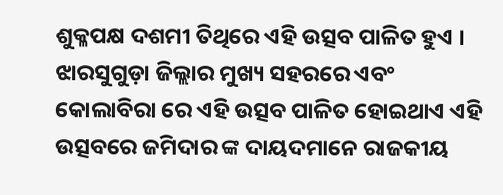ଶୁକ୍ଳପକ୍ଷ ଦଶମୀ ତିଥିରେ ଏହି ଉତ୍ସବ ପାଳିତ ହୁଏ । ଝାରସୁଗୁଡ଼ା ଜିଲ୍ଲାର ମୁଖ୍ୟ ସହରରେ ଏବଂ କୋଲାବିରା ରେ ଏହି ଉତ୍ସବ ପାଳିତ ହୋଇଥାଏ ଏହି ଉତ୍ସବରେ ଜମିଦାର ଙ୍କ ଦାୟଦମାନେ ରାଜକୀୟ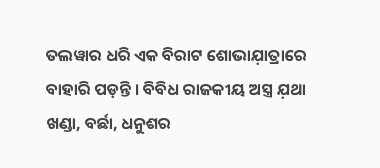ତଲୱାର ଧରି ଏକ ବିରାଟ ଶୋଭାଯ଼ାତ୍ରାରେ ବାହାରି ପଡ଼ନ୍ତି । ବିବିଧ ରାଜକୀୟ ଅସ୍ତ୍ର ଯ଼ଥା ଖଣ୍ଡା, ବର୍ଛା, ଧନୁଶର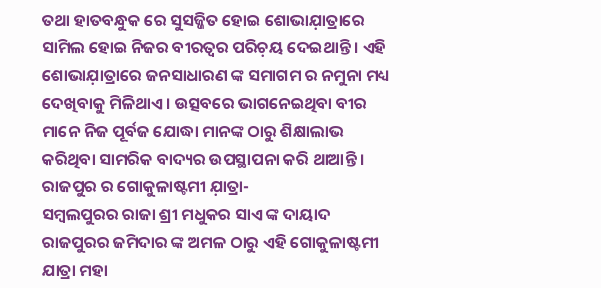ତଥା ହାତବନ୍ଧୁକ ରେ ସୁସଜ୍ଜିତ ହୋଇ ଶୋଭାଯ଼ାତ୍ରାରେ ସାମିଲ ହୋଇ ନିଜର ବୀରତ୍ୱର ପରିଚ଼ୟ ଦେଇଥାନ୍ତି । ଏହି ଶୋଭାଯ଼ାତ୍ରାରେ ଜନସାଧାରଣ ଙ୍କ ସମାଗମ ର ନମୁନା ମଧ୍ୟ ଦେଖିବାକୁ ମିଳିଥାଏ । ଉତ୍ସବରେ ଭାଗନେଇଥିବା ବୀର ମାନେ ନିଜ ପୂର୍ବଜ ଯୋଦ୍ଧା ମାନଙ୍କ ଠାରୁ ଶିକ୍ଷାଲାଭ କରିଥିବା ସାମରିକ ବାଦ୍ୟର ଉପସ୍ଥାପନା କରି ଥାଆନ୍ତି ।
ରାଜପୁର ର ଗୋକୁଳାଷ୍ଟମୀ ଯ଼ାତ୍ରା-
ସମ୍ବଲପୁରର ରାଜା ଶ୍ରୀ ମଧୁକର ସାଏ ଙ୍କ ଦାୟାଦ ରାଜପୁରର ଜମିଦାର ଙ୍କ ଅମଳ ଠାରୁ ଏହି ଗୋକୁଳାଷ୍ଟମୀ ଯାତ୍ରା ମହା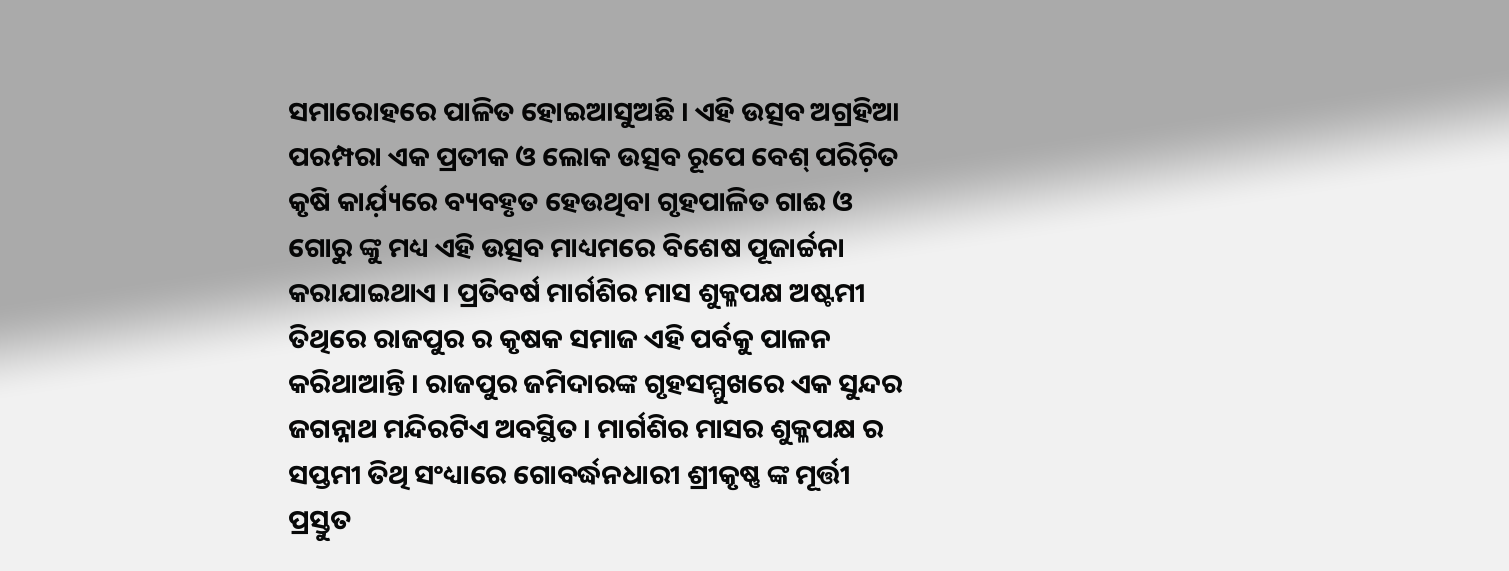ସମାରୋହରେ ପାଳିତ ହୋଇଆସୁଅଛି । ଏହି ଉତ୍ସବ ଅଗ୍ରହିଆ ପରମ୍ପରା ଏକ ପ୍ରତୀକ ଓ ଲୋକ ଉତ୍ସବ ରୂପେ ବେଶ୍ ପରିଚ଼ିତ କୃଷି କାର୍ଯ଼୍ୟରେ ବ୍ୟବହୃତ ହେଉଥିବା ଗୃହପାଳିତ ଗାଈ ଓ ଗୋରୁ ଙ୍କୁ ମଧ୍ୟ ଏହି ଉତ୍ସବ ମାଧ୍ୟମରେ ବିଶେଷ ପୂଜାର୍ଚ୍ଚନା କରାଯାଇଥାଏ । ପ୍ରତିବର୍ଷ ମାର୍ଗଶିର ମାସ ଶୁକ୍ଳପକ୍ଷ ଅଷ୍ଟମୀ ତିଥିରେ ରାଜପୁର ର କୃଷକ ସମାଜ ଏହି ପର୍ବକୁ ପାଳନ କରିଥାଆନ୍ତି । ରାଜପୁର ଜମିଦାରଙ୍କ ଗୃହସମ୍ମୁଖରେ ଏକ ସୁନ୍ଦର ଜଗନ୍ନାଥ ମନ୍ଦିରଟିଏ ଅବସ୍ଥିତ । ମାର୍ଗଶିର ମାସର ଶୁକ୍ଳପକ୍ଷ ର ସପ୍ତମୀ ତିଥି ସଂଧ୍ୟାରେ ଗୋବର୍ଦ୍ଧନଧାରୀ ଶ୍ରୀକୃଷ୍ଣ ଙ୍କ ମୂର୍ତ୍ତୀ ପ୍ରସ୍ତୁତ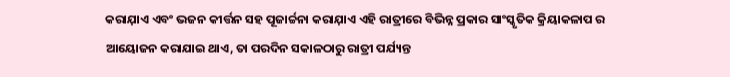କରାଯ଼ାଏ ଏବଂ ଭଜନ କୀର୍ତ୍ତନ ସହ ପୂଜାର୍ଚ୍ଚନା କରାଯ଼ାଏ ଏହି ରାତ୍ରୀରେ ବିଭିନ୍ନ ପ୍ରକାର ସାଂସ୍କୃତିକ କ୍ରିୟାକଳାପ ର ଆୟୋଜନ କରାଯାଇ ଥାଏ, ତା ପରଦିନ ସକାଳଠାରୁ ରାତ୍ରୀ ପର୍ଯ୍ୟନ୍ତ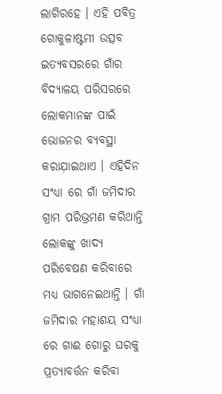ଲାଗିରହେ । ଏହି ପବିତ୍ର ଗୋକୁଳାଷ୍ଟମୀ ଉତ୍ସବ ଇତ୍ୟବସରରେ ଗାଁର ବିଦ୍ୟାଳୟ ପରିସରରେ ଲୋକମାନଙ୍କ ପାଇଁ ଭୋଜନର ବ୍ୟବସ୍ଥା କରାଯ଼ାଇଥାଏ । ଏହିଦିନ ସଂଧ୍ୟା ରେ ଗାଁ ଜମିଦାର ଗ୍ରାମ ପରିଭ୍ରମଣ କରିଥାନ୍ତି ଲୋକଙ୍କୁ ଖାଦ୍ୟ ପରିବେଷଣ କରିବାରେ ମଧ୍ୟ ଭାଗନେଇଥାନ୍ତି । ଗାଁ ଜମିଦାର ମହାଶୟ ସଂଧ୍ୟା ରେ ଗାଈ ଗୋରୁ ଘରକୁ ପ୍ରତ୍ୟାବର୍ତ୍ତନ କରିବା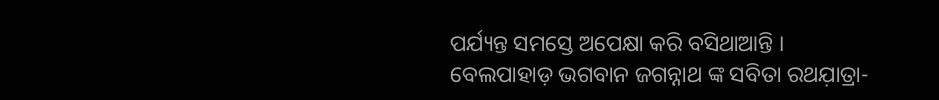ପର୍ଯ୍ୟନ୍ତ ସମସ୍ତେ ଅପେକ୍ଷା କରି ବସିଥାଆନ୍ତି ।
ବେଲପାହାଡ଼ ଭଗବାନ ଜଗନ୍ନାଥ ଙ୍କ ସବିତା ରଥଯ଼ାତ୍ରା-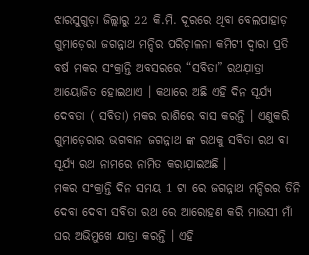ଝାରସୁଗୁଡ଼ା ଜିଲ୍ଲାରୁ 22 କି.ମି. ଦୂରରେ ଥିବା ବେଲପାହାଡ଼ ଗୁମାଡ଼େରା ଜଗନ୍ନାଥ ମନ୍ଦିର ପରିଚ଼ାଳନା କମିଟୀ ଦ୍ୱାରା ପ୍ରତି ବର୍ଷ ମକର ସଂକ୍ରାନ୍ତି ଅବସରରେ “ସବିତା” ରଥଯ଼ାତ୍ରା ଆୟୋଜିତ ହୋଇଥାଏ । କଥାରେ ଅଛି ଏହି ଦିନ ସୂର୍ଯ୍ୟ ଦେବତା ( ସବିତା) ମକର ରାଶିରେ ବାସ କରନ୍ତି । ଏଣୁକରି ଗୁମାଡ଼େରାର ଭଗବାନ ଜଗନ୍ନାଥ ଙ୍କ ରଥକୁ ସବିତା ରଥ ବା ସୂର୍ଯ୍ୟ ରଥ ନାମରେ ନାମିତ କରାଯ଼ାଇଅଛି ।
ମକର ସଂକ୍ରାନ୍ତି ଦିନ ସମୟ 1 ଟା ରେ ଜଗନ୍ନାଥ ମନ୍ଦିରର ତିନି ଦେବା ଦେବୀ ସବିତା ରଥ ରେ ଆରୋହଣ କରି ମାଉସୀ ମାଁ ଘର ଅଭିମୁଖେ ଯାତ୍ରା କରନ୍ତି । ଏହି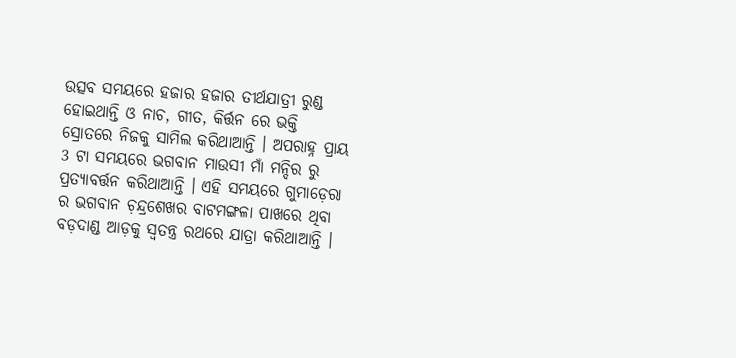ଉତ୍ସବ ସମୟରେ ହଜାର ହଜାର ତୀର୍ଥଯାତ୍ରୀ ରୁଣ୍ଡ ହୋଇଥାନ୍ତି ଓ ନାଚ, ଗୀତ, କିର୍ତ୍ତନ ରେ ଭକ୍ତି ସ୍ରୋତରେ ନିଜକୁ ସାମିଲ କରିଥାଆନ୍ତି । ଅପରାହ୍ନ ପ୍ରାୟ 3 ଟା ସମୟରେ ଭଗବାନ ମାଉସୀ ମାଁ ମନ୍ଦିର ରୁ ପ୍ରତ୍ୟାବର୍ତ୍ତନ କରିଥାଆନ୍ତି । ଏହି ସମୟରେ ଗୁମାଡ଼େରା ର ଭଗବାନ ଚ଼ନ୍ଦ୍ରଶେଖର ବାଟମଙ୍ଗଳା ପାଖରେ ଥିବା ବଡ଼ଦାଣ୍ଡ ଆଡ଼କୁ ସ୍ୱତନ୍ତ୍ର ରଥରେ ଯାତ୍ରା କରିଥାଆନ୍ତି ।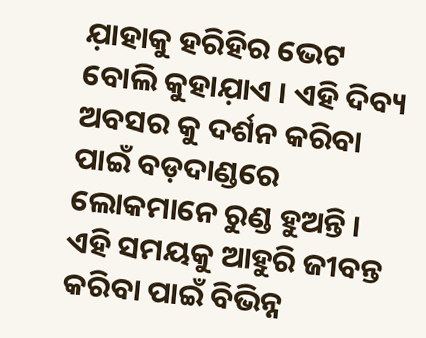ଯ଼ାହାକୁ ହରିହିର ଭେଟ ବୋଲି କୁହାଯ଼ାଏ । ଏହି ଦିବ୍ୟ ଅବସର କୁ ଦର୍ଶନ କରିବା ପାଇଁ ବଡ଼ଦାଣ୍ଡରେ ଲୋକମାନେ ରୁଣ୍ଡ ହୁଅନ୍ତି । ଏହି ସମୟକୁ ଆହୁରି ଜୀବନ୍ତ କରିବା ପାଇଁ ବିଭିନ୍ନ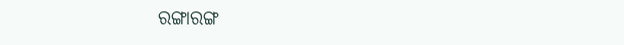ରଙ୍ଗାରଙ୍ଗ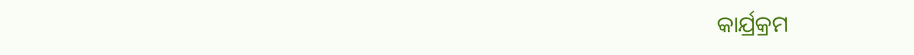କାର୍ଯ୍ରକ୍ରମ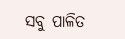ସବୁ ପାଳିତ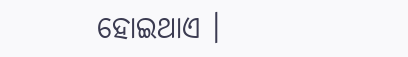ହୋଇଥାଏ ।